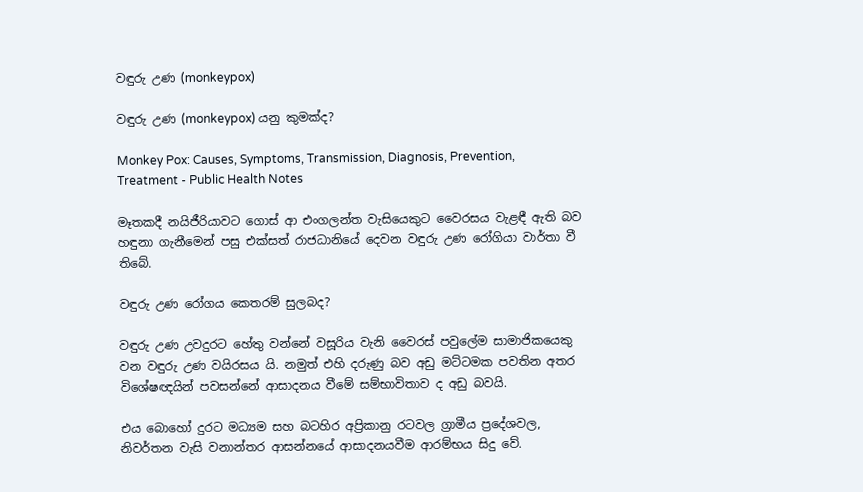වඳුරු උණ (monkeypox)

වඳුරු උණ (monkeypox) යනු කුමක්ද?

Monkey Pox: Causes, Symptoms, Transmission, Diagnosis, Prevention,  Treatment - Public Health Notes

මෑතකදී නයිජීරියාවට ගොස් ආ එංගලන්ත වැසියෙකුට වෛරසය වැළඳී ඇති බව හඳුනා ගැනීමෙන් පසු එක්සත් රාජධානියේ දෙවන වඳුරු උණ රෝගියා වාර්තා වී තිබේ.

වඳුරු උණ රෝගය කෙතරම් සුලබද?

වඳුරු උණ උවදුරට හේතු වන්නේ වසූරිය වැනි වෛරස් පවුලේම සාමාජිකයෙකු වන වඳුරු උණ වයිරසය යි. නමුත් එහි දරුණු බව අඩු මට්ටමක පවතින අතර විශේෂඥයින් පවසන්නේ ආසාදනය වීමේ සම්භාවිතාව ද අඩු බවයි.

එය බොහෝ දුරට මධ්‍යම සහ බටහිර අප්‍රිකානු රටවල ග්‍රාමීය ප්‍රදේශවල, නිවර්තන වැසි වනාන්තර ආසන්නයේ ආසාදනයවීම ආරම්භය සිදු වේ.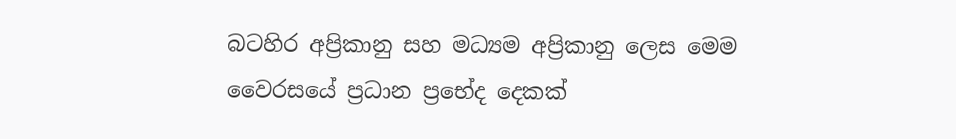බටහිර අප්‍රිකානු සහ මධ්‍යම අප්‍රිකානු ලෙස මෙම වෛරසයේ ප්‍රධාන ප්‍රභේද දෙකක්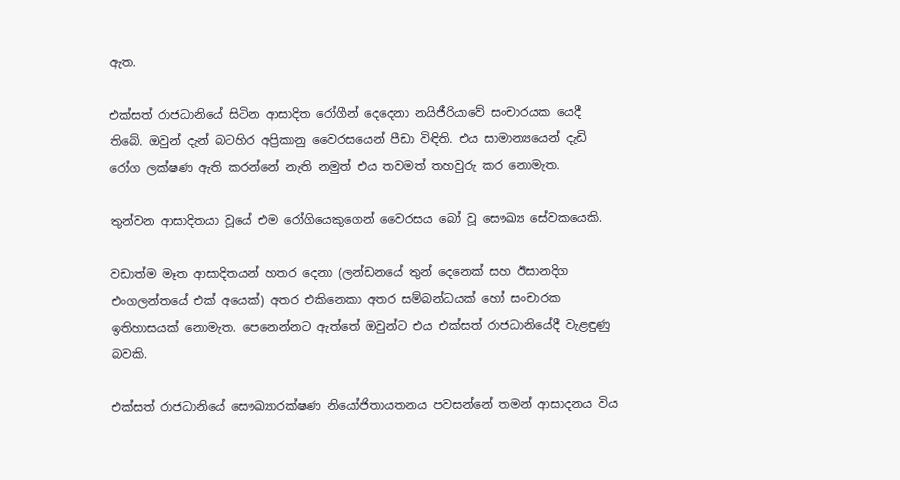ඇත.

එක්සත් රාජධානියේ සිටින ආසාදිත රෝගීන් දෙදෙනා නයිජීරියාවේ සංචාරයක යෙදී තිබේ. ඔවුන් දැන් බටහිර අප්‍රිකානු වෛරසයෙන් පීඩා විඳිති. එය සාමාන්‍යයෙන් දැඩි රෝග ලක්ෂණ ඇති කරන්නේ නැති නමුත් එය තවමත් තහවුරු කර නොමැත.

තුන්වන ආසාදිතයා වූයේ එම රෝගියෙකුගෙන් වෛරසය බෝ වූ සෞඛ්‍ය සේවකයෙකි.

වඩාත්ම මෑත ආසාදිතයන් හතර දෙනා (ලන්ඩනයේ තුන් දෙනෙක් සහ ඊසානදිග එංගලන්තයේ එක් අයෙක්) අතර එකිනෙකා අතර සම්බන්ධයක් හෝ සංචාරක ඉතිහාසයක් නොමැත. පෙනෙන්නට ඇත්තේ ඔවුන්ට එය එක්සත් රාජධානියේදී වැළඳුණු බවකි.

එක්සත් රාජධානියේ සෞඛ්‍යාරක්ෂණ නියෝජිතායතනය පවසන්නේ තමන් ආසාදනය විය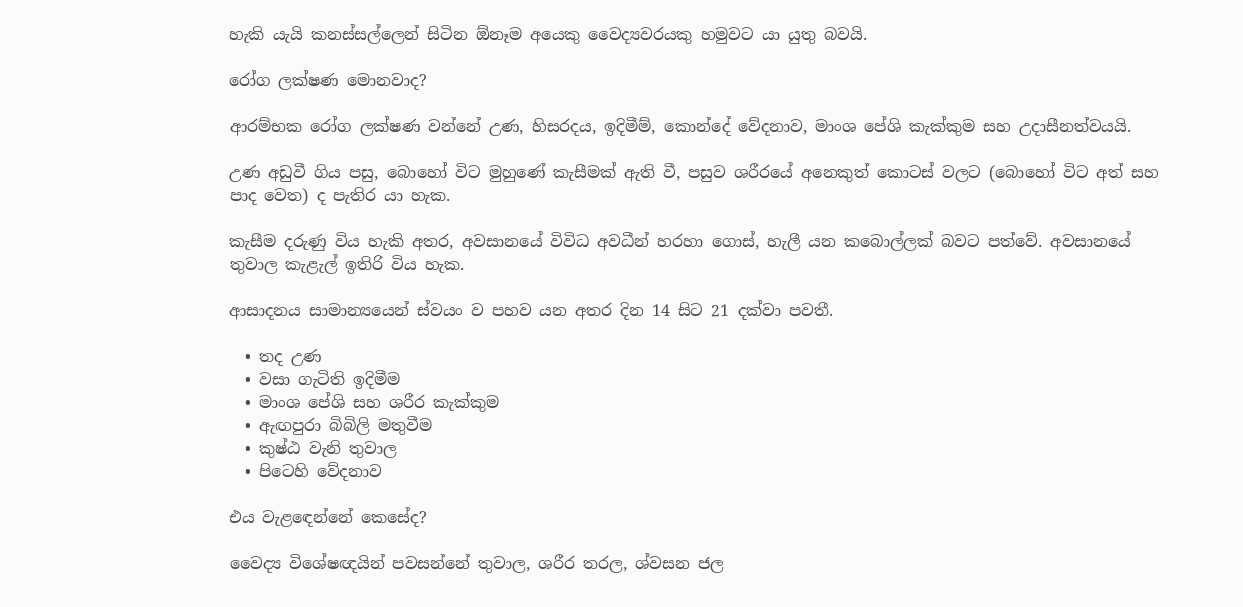හැකි යැයි කනස්සල්ලෙන් සිටින ඕනෑම අයෙකු වෛද්‍යවරයකු හමුවට යා යුතු බවයි.

රෝග ලක්ෂණ මොනවාද?

ආරම්භක රෝග ලක්ෂණ වන්නේ උණ, හිසරදය, ඉදිමීම්, කොන්දේ වේදනාව, මාංශ පේශි කැක්කුම සහ උදාසීනත්වයයි.

උණ අඩුවී ගිය පසු, බොහෝ විට මුහුණේ කැසීමක් ඇති වී, පසුව ශරීරයේ අනෙකුත් කොටස් වලට (බොහෝ විට අත් සහ පාද වෙත) ද පැතිර යා හැක.

කැසීම දරුණු විය හැකි අතර, අවසානයේ විවිධ අවධීන් හරහා ගොස්, හැලී යන කබොල්ලක් බවට පත්වේ. අවසානයේ තුවාල කැළැල් ඉතිරි විය හැක.

ආසාදනය සාමාන්‍යයෙන් ස්වයං ව පහව යන අතර දින 14 සිට 21 දක්වා පවතී.

  • තද උණ
  • වසා ගැටිති ඉදිමීම
  • මාංශ පේශි සහ ශරීර කැක්කුම
  • ඇඟපුරා බිබිලි මතුවීම
  • කුෂ්ඨ වැනි තුවාල
  • පිටෙහි වේදනාව

එය වැළඳ‍ෙන්නේ කෙසේද?

වෛද්‍ය විශේෂඥයින් පවසන්නේ තුවාල, ශරීර තරල, ශ්වසන ජල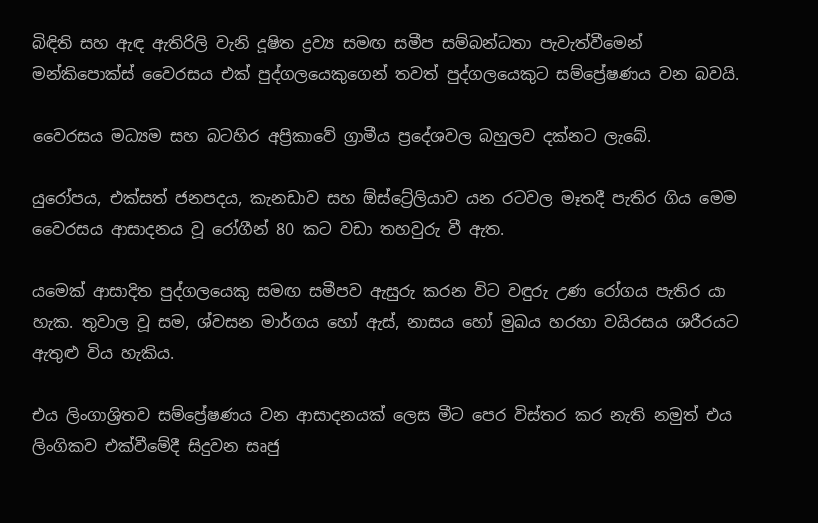බිඳිති සහ ඇඳ ඇතිරිලි වැනි දූෂිත ද්‍රව්‍ය සමඟ සමීප සම්බන්ධතා පැවැත්වීමෙන් මන්කිපොක්ස් වෛරසය එක් පුද්ගලයෙකුගෙන් තවත් පුද්ගලයෙකුට සම්ප්‍රේෂණය වන බවයි.

වෛරසය මධ්‍යම සහ බටහිර අප්‍රිකාවේ ග්‍රාමීය ප්‍රදේශවල බහුලව දක්නට ලැබේ.

යුරෝපය, එක්සත් ජනපදය, කැනඩාව සහ ඕස්ට්‍රේලියාව යන රටවල මෑතදී පැතිර ගිය මෙම වෛරසය ආසාදනය වූ රෝගීන් 80 කට වඩා තහවුරු වී ඇත.

යමෙක් ආසාදිත පුද්ගලයෙකු සමඟ සමීපව ඇසුරු කරන විට වඳුරු උණ රෝගය පැතිර යා හැක. තුවාල වූ සම, ශ්වසන මාර්ගය හෝ ඇස්, නාසය හෝ මුඛය හරහා වයිරසය ශරීරයට ඇතුළු විය හැකිය.

එය ලිංගාශ්‍රිතව සම්ප්‍රේෂණය වන ආසාදනයක් ලෙස මීට පෙර විස්තර කර නැති නමුත් එය ලිංගිකව එක්වීමේදී සිදුවන සෘජු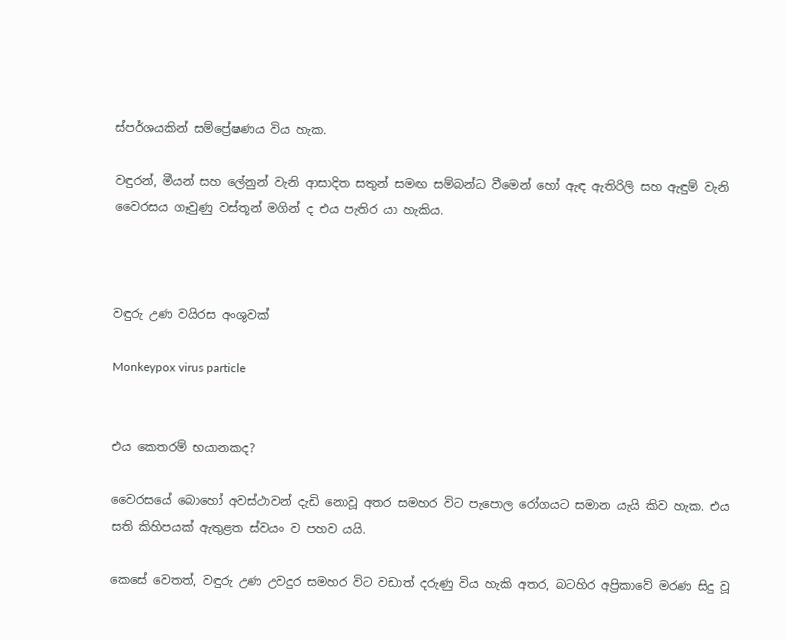ස්පර්ශයකින් සම්ප්‍රේෂණය විය හැක.

වඳුරන්, මීයන් සහ ලේනුන් වැනි ආසාදිත සතුන් සමඟ සම්බන්ධ වීමෙන් හෝ ඇඳ ඇතිරිලි සහ ඇඳුම් වැනි වෛරසය ගෑවුණු වස්තූන් මගින් ද එය පැතිර යා හැකිය.



වඳුරු උණ වයිරස අංශුවක්

Monkeypox virus particle


එය කෙතරම් භයානකද?

වෛරසයේ බොහෝ අවස්ථාවන් දැඩි නොවූ අතර සමහර විට පැපොල රෝගයට සමාන යැයි කිව හැක. එය සති කිහිපයක් ඇතුළත ස්වයං ව පහව යයි.

කෙසේ වෙතත්, වඳුරු උණ උවදුර සමහර විට වඩාත් දරුණු විය හැකි අතර, බටහිර අප්‍රිකාවේ මරණ සිදු වූ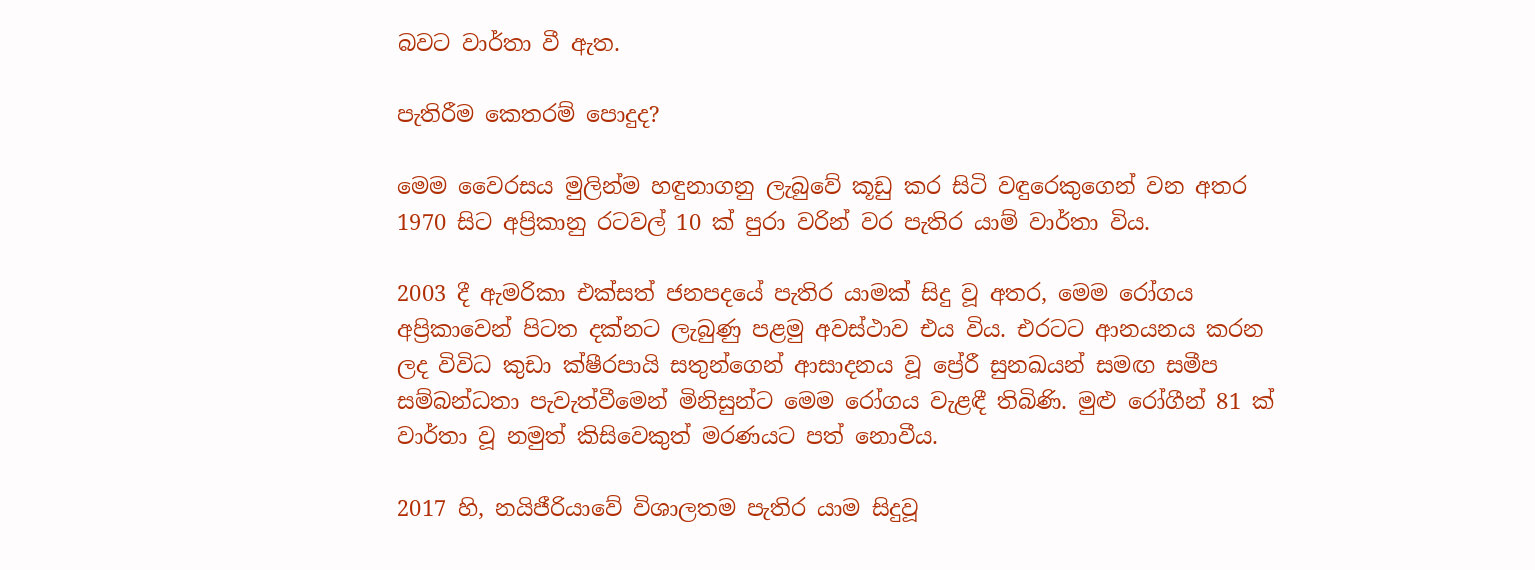බවට වාර්තා වී ඇත.

පැතිරීම කෙතරම් පොදුද?

මෙම වෛරසය මුලින්ම හඳුනාගනු ලැබුවේ කූඩු කර සිටි වඳුරෙකුගෙන් වන අතර 1970 සිට අප්‍රිකානු රටවල් 10 ක් පුරා වරින් වර පැතිර යාම් වාර්තා විය.

2003 දී ඇමරිකා එක්සත් ජනපදයේ පැතිර යාමක් සිදු වූ අතර, මෙම රෝගය අප්‍රිකාවෙන් පිටත දක්නට ලැබුණු පළමු අවස්ථාව එය විය. එරටට ආනයනය කරන ලද විවිධ කුඩා ක්ෂීරපායි සතුන්ගෙන් ආසාදනය වූ ප්‍රේරී සුනඛයන් සමඟ සමීප සම්බන්ධතා පැවැත්වීමෙන් මිනිසුන්ට මෙම රෝගය වැළඳී තිබිණි. මුළු රෝගීන් 81 ක් වාර්තා වූ නමුත් කිසිවෙකුත් මරණයට පත් නොවීය.

2017 හි, නයිජීරියාවේ විශාලතම පැතිර යාම සිදුවූ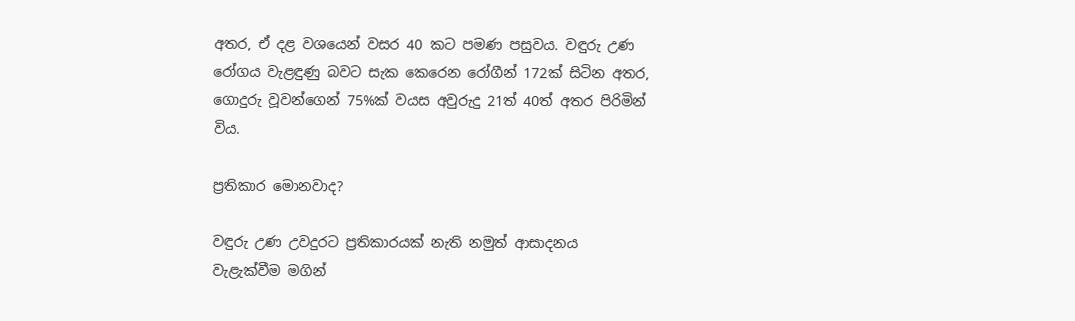අතර, ඒ දළ වශයෙන් වසර 40 කට පමණ පසුවය. වඳුරු උණ රෝගය වැළඳුණු බවට සැක කෙරෙන රෝගීන් 172ක් සිටින අතර, ගොදුරු වූවන්ගෙන් 75%ක් වයස අවුරුදු 21ත් 40ත් අතර පිරිමින් විය.

ප්‍රතිකාර මොනවාද?

වඳුරු උණ උවදුරට ප්‍රතිකාරයක් නැති නමුත් ආසාදනය වැළැක්වීම මගින්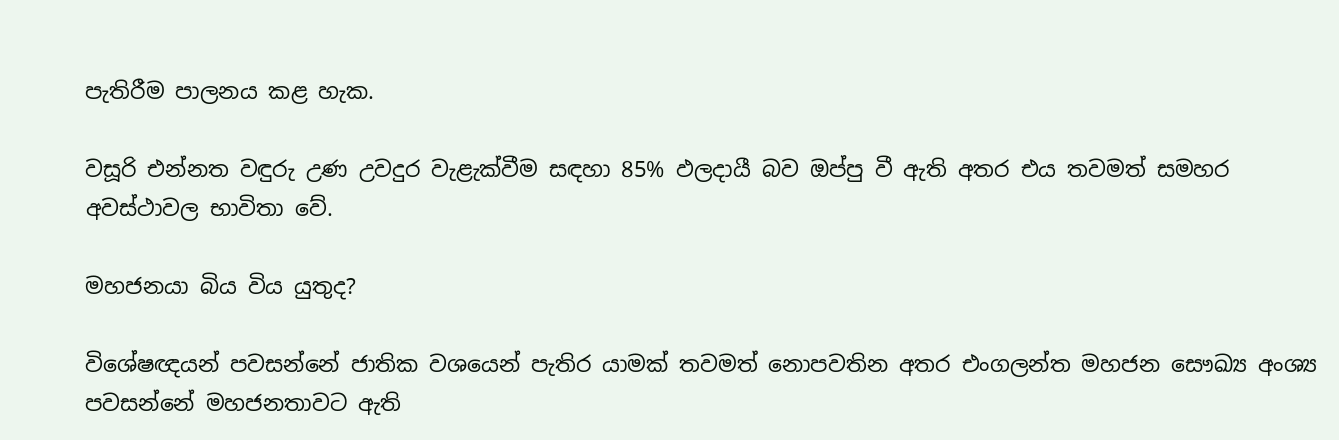පැතිරීම පාලනය කළ හැක.

වසූරි එන්නත වඳුරු උණ උවදුර වැළැක්වීම සඳහා 85% ඵලදායී බව ඔප්පු වී ඇති අතර එය තවමත් සමහර අවස්ථාවල භාවිතා වේ.

මහජනයා බිය විය යුතුද?

විශේෂඥයන් පවසන්නේ ජාතික වශයෙන් පැතිර යාමක් තවමත් නොපවතින අතර එංගලන්ත මහජන සෞඛ්‍ය අංශ්‍ය පවසන්නේ මහජනතාවට ඇති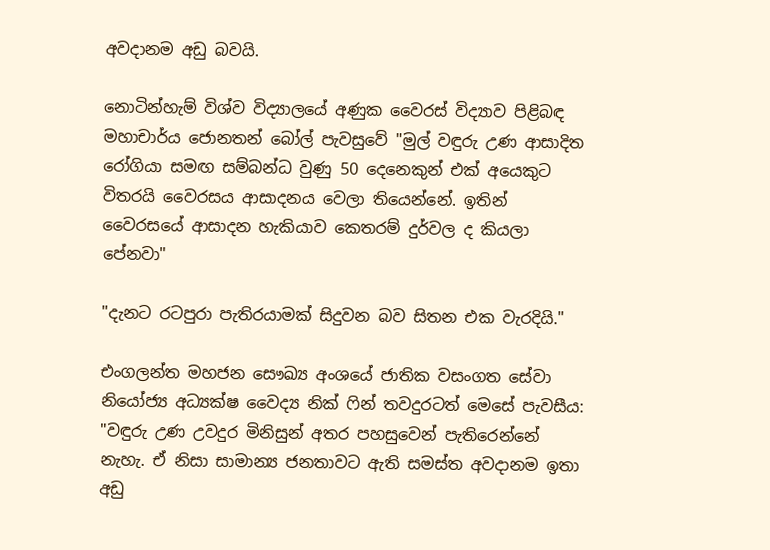අවදානම අඩු බවයි.

නොටින්හැම් විශ්ව විද්‍යාලයේ අණුක වෛරස් විද්‍යාව පිළිබඳ මහාචාර්ය ජොනතන් බෝල් පැවසුවේ "මුල් වඳුරු උණ ආසාදිත රෝගියා සමඟ සම්බන්ධ වුණු 50 දෙනෙකුන් එක් අයෙකුට විතරයි වෛරසය ආසාදනය වෙලා තියෙන්නේ. ඉතින් වෛරසයේ ආසාදන හැකියාව කෙතරම් දුර්වල ද කියලා පේනවා"

"දැනට රටපුරා පැතිරයාමක් සිදුවන බව සිතන එක වැරදියි."

එංගලන්ත මහජන සෞඛ්‍ය අංශයේ ජාතික වසංගත සේවා නියෝජ්‍ය අධ්‍යක්ෂ වෛද්‍ය නික් ෆින් තවදුරටත් මෙසේ පැවසීය: "වඳුරු උණ උවදුර මිනිසුන් අතර පහසුවෙන් පැතිරෙන්නේ නැහැ. ඒ නිසා සාමාන්‍ය ජනතාවට ඇති සමස්ත අවදානම ඉතා අඩු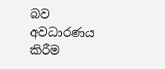බව අවධාරණය කිරීම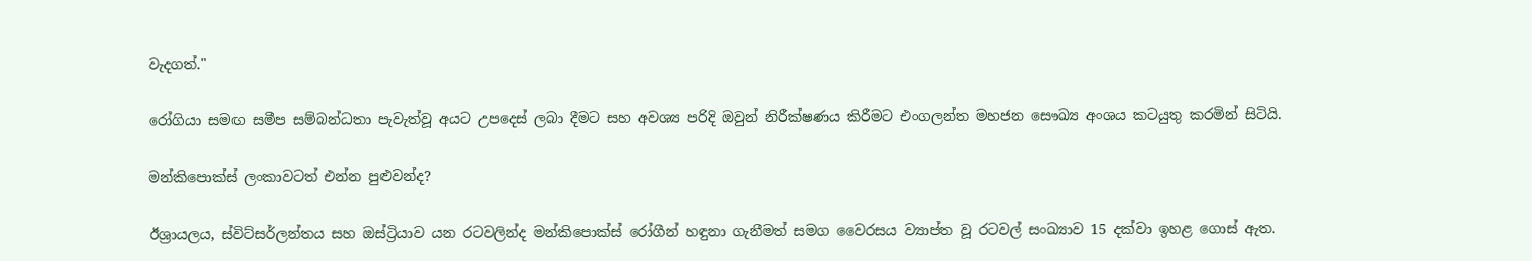වැදගත්."

රෝගියා සමඟ සමීප සම්බන්ධතා පැවැත්වූ අයට උපදෙස් ලබා දීමට සහ අවශ්‍ය පරිදි ඔවුන් නිරීක්ෂණය කිරීමට එංගලන්ත මහජන සෞඛ්‍ය අංශය කටයුතු කරමින් සිටියි.

මන්කිපොක්ස් ලංකාවටත් එන්න පුළුවන්ද?

ඊශ්‍රායලය, ස්විට්සර්ලන්තය සහ ඔස්ට්‍රියාව යන රටවලින්ද මන්කිපොක්ස් රෝගීන් හඳුනා ගැනීමත් සමග වෛරසය ව්‍යාප්ත වූ රටවල් සංඛ්‍යාව 15 දක්වා ඉහළ ගොස් ඇත.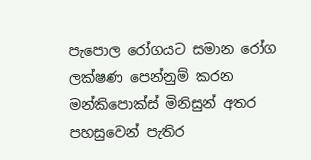පැපොල රෝගයට සමාන රෝග ලක්ෂණ පෙන්නුම් කරන මන්කිපොක්ස් මිනිසුන් අතර පහසුවෙන් පැතිර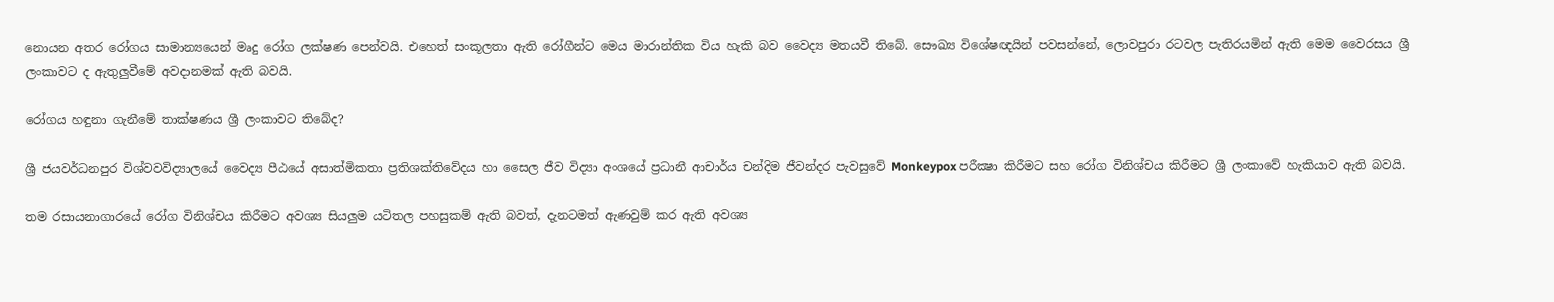නොයන අතර රෝගය සාමාන්‍යයෙන් මෘදු රෝග ලක්ෂණ පෙන්වයි. එහෙත් සංකූලතා ඇති රෝගීන්ට මෙය මාරාන්තික විය හැකි බව වෛද්‍ය මතයවී තිබේ. සෞඛ්‍ය විශේෂඥයින් පවසන්නේ, ලොවපුරා රටවල පැතිරයමින් ඇති මෙම වෛරසය ශ්‍රී ලංකාවට ද ඇතුලුවීමේ අවදානමක් ඇති බවයි.

රෝගය හඳුනා ගැනීමේ තාක්ෂණය ශ්‍රී ලංකාවට තිබේද?

ශ්‍රී ජයවර්ධනපුර විශ්වවවිද්‍යාලයේ වෛද්‍ය පීඨයේ අසාත්මිකතා ප්‍රතිශක්තිවේදය හා සෛල ජීව විද්‍යා අංශයේ ප්‍රධානී ආචාර්ය චන්දිම ජීවන්දර පැවසුවේ Monkeypox පරීක්‍ෂා කිරීමට සහ රෝග විනිශ්චය කිරීමට ශ්‍රී ලංකාවේ හැකියාව ඇති බවයි.

තම රසායනාගාරයේ රෝග විනිශ්චය කිරීමට අවශ්‍ය සියලුම යටිතල පහසුකම් ඇති බවත්, දැනටමත් ඇණවුම් කර ඇති අවශ්‍ය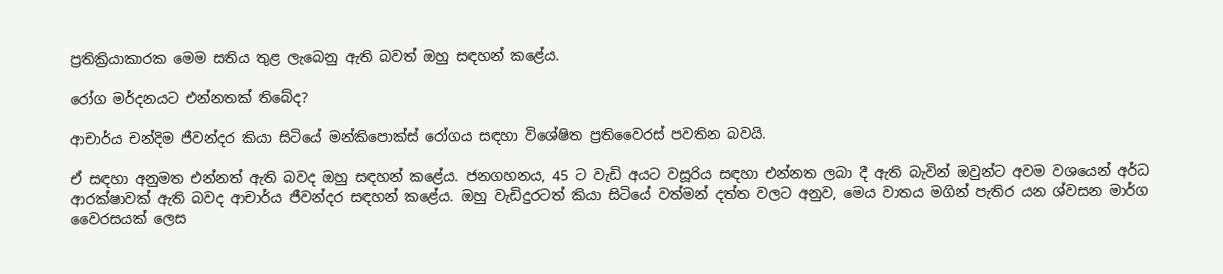ප්‍රතික්‍රියාකාරක මෙම සතිය තුළ ලැබෙනු ඇති බවත් ඔහු සඳහන් කළේය.

රෝග මර්දනයට එන්නතක් තිබේද?

ආචාර්ය චන්දිම ජීවන්දර කියා සිටියේ මන්කිපොක්ස් රෝගය සඳහා විශේෂිත ප්‍රතිවෛරස් පවතින බවයි.

ඒ සඳහා අනුමත එන්නත් ඇති බවද ඔහු සඳහන් කළේය. ජනගහනය, 45 ට වැඩි අයට වසූරිය සඳහා එන්නත ලබා දී ඇති බැවින් ඔවුන්ට අවම වශයෙන් අර්ධ ආරක්ෂාවක් ඇති බවද ආචාර්ය ජීවන්දර සඳහන් කළේය. ඔහු වැඩිදුරටත් කියා සිටියේ වත්මන් දත්ත වලට අනුව, මෙය වාතය මගින් පැතිර යන ශ්වසන මාර්ග වෛරසයක් ලෙස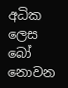අධික ලෙස බෝ නොවන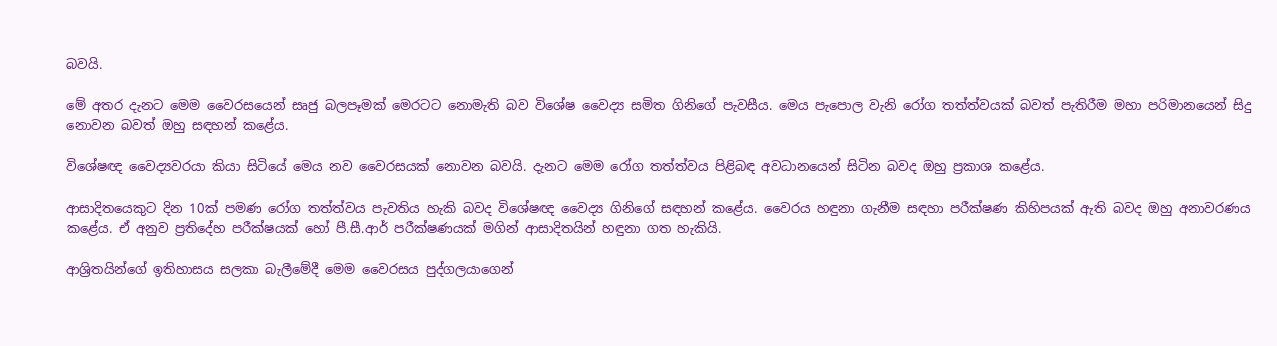බවයි.

මේ අතර දැනට මෙම වෛරසයෙන් සෘජු බලපෑමක් මෙරටට නොමැති බව විශේෂ වෛද්‍ය සමිත ගිනිගේ පැවසීය. මෙය පැපොල වැනි රෝග තත්ත්වයක් බවත් පැතිරීම මහා පරිමානයෙන් සිදු නොවන බවත් ඔහු සඳහන් කළේය.

විශේෂඥ වෛද්‍යවරයා කියා සිටියේ මෙය නව වෛරසයක් නොවන බවයි. දැනට මෙම රෝග තත්ත්වය පිළිබඳ අවධානයෙන් සිටින බවද ඔහු ප්‍රකාශ කළේය.

ආසාදිතයෙකුට දින 10ක් පමණ රෝග තත්ත්වය පැවතිය හැකි බවද විශේෂඥ වෛද්‍ය ගිනිගේ සඳහන් කළේය. වෛරය හඳුනා ගැනීම සඳහා පරීක්ෂණ කිහිපයක් ඇති බවද ඔහු අනාවරණය කළේය. ඒ අනුව ප්‍රතිදේහ පරීක්ෂයක් හෝ පී.සී.ආර් පරීක්ෂණයක් මගින් ආසාදිතයින් හඳුනා ගත හැකියි.

ආශ්‍රිතයින්ගේ ඉතිහාසය සලකා බැලීමේදී මෙම වෛරසය පුද්ගලයාගෙන්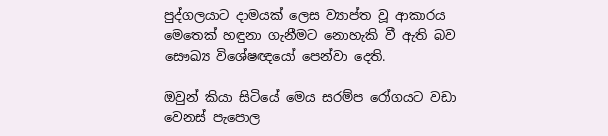පුද්ගලයාට දාමයක් ලෙස ව්‍යාප්ත වූ ආකාරය මෙතෙක් හඳුනා ගැනීමට නොහැකි වී ඇති බව සෞඛ්‍ය විශේෂඥයෝ පෙන්වා දෙති.

ඔවුන් කියා සිටියේ මෙය සරම්ප රෝගයට වඩා වෙනස් පැපොල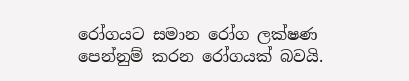රෝගයට සමාන රෝග ලක්ෂණ පෙන්නුම් කරන රෝගයක් බවයි.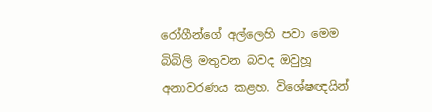රෝගීන්ගේ අල්ලෙහි පවා මෙම බිබිලි මතුවන බවද ඔවුහූ අනාවරණය කළහ. විශේෂඥයින්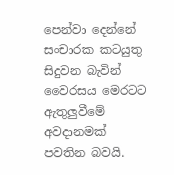පෙන්වා දෙන්නේ සංචාරක කටයුතු සිදුවන බැවින් වෛරසය මෙරටට ඇතුලුවීමේ අවදානමක් පවතින බවයි.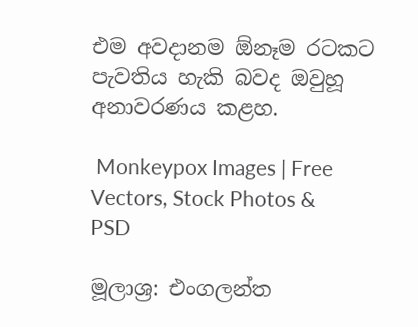එම අවදානම ඕනෑම රටකට පැවතිය හැකි බවද ඔවුහූ අනාවරණය කළහ.

 Monkeypox Images | Free Vectors, Stock Photos & PSD

මූලාශ්‍ර: එංගලන්ත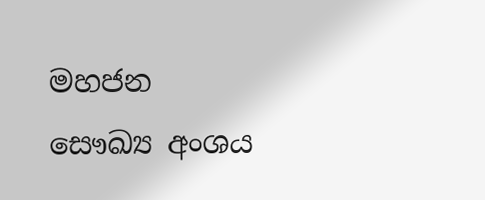මහජන සෞඛ්‍ය අංශය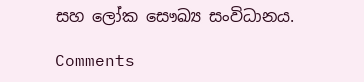සහ ලෝක සෞඛ්‍ය සංවිධානය.

Comments